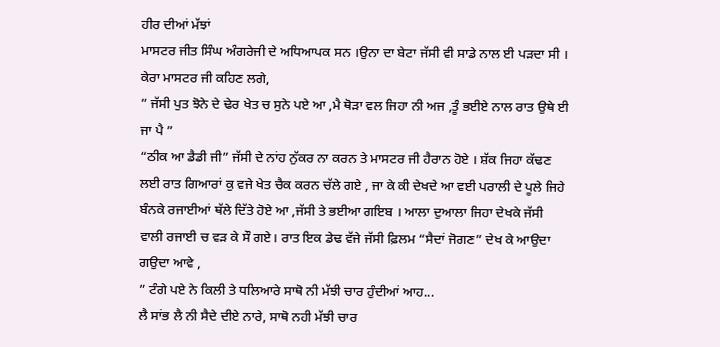ਹੀਰ ਦੀਆਂ ਮੱਝਾਂ
ਮਾਸਟਰ ਜੀਤ ਸਿੰਘ ਅੰਗਰੇਜੀ ਦੇ ਅਧਿਆਪਕ ਸਨ ।ਉਨਾ ਦਾ ਬੇਟਾ ਜੱਸੀ ਵੀ ਸਾਡੇ ਨਾਲ ਈ ਪੜਦਾ ਸੀ । ਕੇਰਾ ਮਾਸਟਰ ਜੀ ਕਹਿਣ ਲਗੇ,
” ਜੱਸੀ ਪੁਤ ਝੋਨੇ ਦੇ ਢੇਰ ਖੇਤ ਚ ਸੁਨੇ ਪਏ ਆ ,ਮੈ ਥੋੜਾ ਵਲ ਜਿਹਾ ਨੀ ਅਜ ,ਤੂੰ ਭਈਏ ਨਾਲ ਰਾਤ ਉਥੇ ਈ ਜਾ ਪੈ ”
“ਠੀਕ ਆ ਡੈਡੀ ਜੀ” ਜੱਸੀ ਦੇ ਨਾਂਹ ਨੁੱਕਰ ਨਾ ਕਰਨ ਤੇ ਮਾਸਟਰ ਜੀ ਹੈਰਾਨ ਹੋਏ । ਸ਼ੱਕ ਜਿਹਾ ਕੱਢਣ ਲਈ ਰਾਤ ਗਿਆਰਾਂ ਕੁ ਵਜੇ ਖੇਤ ਚੈਕ ਕਰਨ ਚੱਲੇ ਗਏ , ਜਾ ਕੇ ਕੀ ਦੇਖਦੇ ਆ ਵਈ ਪਰਾਲੀ ਦੇ ਪੂਲੇ ਜਿਹੇ ਬੰਨਕੇ ਰਜਾਈਆਂ ਥੱਲੇ ਦਿੱਤੇ ਹੋਏ ਆ ,ਜੱਸੀ ਤੇ ਭਈਆ ਗਇਬ । ਆਲਾ ਦੁਆਲਾ ਜਿਹਾ ਦੇਖਕੇ ਜੱਸੀ ਵਾਲੀ ਰਜਾਈ ਚ ਵੜ ਕੇ ਸੌ ਗਏ। ਰਾਤ ਇਕ ਡੇਢ ਵੱਜੇ ਜੱਸੀ ਫ਼ਿਲਮ “ਸੈਦਾਂ ਜੋਗਣ” ਦੇਖ ਕੇ ਆਉਦਾ ਗਉਦਾ ਆਵੇ ,
” ਟੰਗੇ ਪਏ ਨੇ ਕਿਲੀ ਤੇ ਧਲਿਆਰੇ ਸਾਥੋ ਨੀ ਮੱਝੀ ਚਾਰ ਹੁੰਦੀਆਂ ਆਹ...
ਲੈ ਸਾਂਭ ਲੈ ਨੀ ਸੈਦੇ ਦੀਏ ਨਾਰੇ, ਸਾਥੋ ਨਹੀ ਮੱਝੀ ਚਾਰ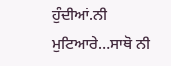ਹੁੰਦੀਆਂ.ਨੀ ਮੁਟਿਆਰੇ…ਸਾਥੋ ਨੀ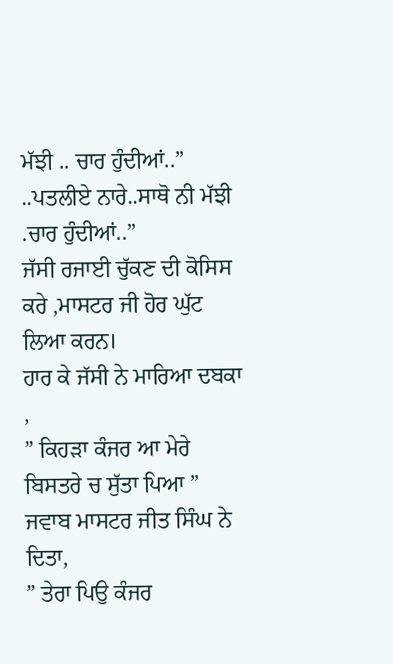ਮੱਝੀ .. ਚਾਰ ਹੁੰਦੀਆਂ..”
..ਪਤਲੀਏ ਨਾਰੇ..ਸਾਥੋ ਨੀ ਮੱਝੀ .ਚਾਰ ਹੁੰਦੀਆਂ..”
ਜੱਸੀ ਰਜਾਈ ਚੁੱਕਣ ਦੀ ਕੋਸਿਸ ਕਰੇ ,ਮਾਸਟਰ ਜੀ ਹੋਰ ਘੁੱਟ ਲਿਆ ਕਰਨ।
ਹਾਰ ਕੇ ਜੱਸੀ ਨੇ ਮਾਰਿਆ ਦਬਕਾ ,
” ਕਿਹੜਾ ਕੰਜਰ ਆ ਮੇਰੇ ਬਿਸਤਰੇ ਚ ਸੁੱਤਾ ਪਿਆ ”
ਜਵਾਬ ਮਾਸਟਰ ਜੀਤ ਸਿੰਘ ਨੇ ਦਿਤਾ,
” ਤੇਰਾ ਪਿਉ ਕੰਜਰ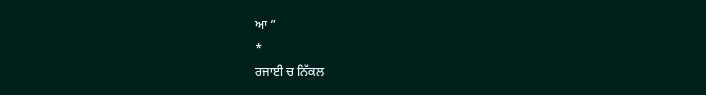ਆ ”
*
ਰਜਾਈ ਚ ਨਿੱਕਲ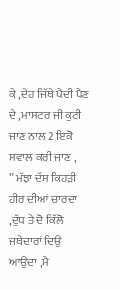ਕੇ ,ਦੇਹ ਜਿੱਥੇ ਪੈਦੀ ਪੈਣ ਦੇ ,ਮਾਸਟਰ ਜੀ ਕੁਟੀ ਜਾਣ ਨਾਲ 2 ਇਕੋ ਸਵਾਲ ਕਰੀ ਜਾਣ ,
” ਮੱਝਾ ਦੱਸ ਕਿਹੜੀ ਹੀਰ ਦੀਆਂ ਚਾਰਦਾ ,ਦੁੱਧ ਤੇ ਦੋ ਕਿੱਲੋ ਜਥੇਦਾਰਾਂ ਦਿਉ ਆਉਦਾ ,ਮੈ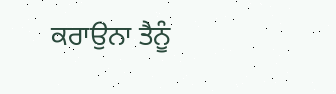ਕਰਾਉਨਾ ਤੈਨੂੰ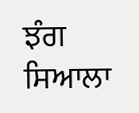ਝੰਗ ਸਿਆਲਾ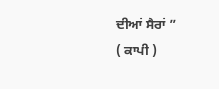ਦੀਆਂ ਸੈਰਾਂ ”
( ਕਾਪੀ )